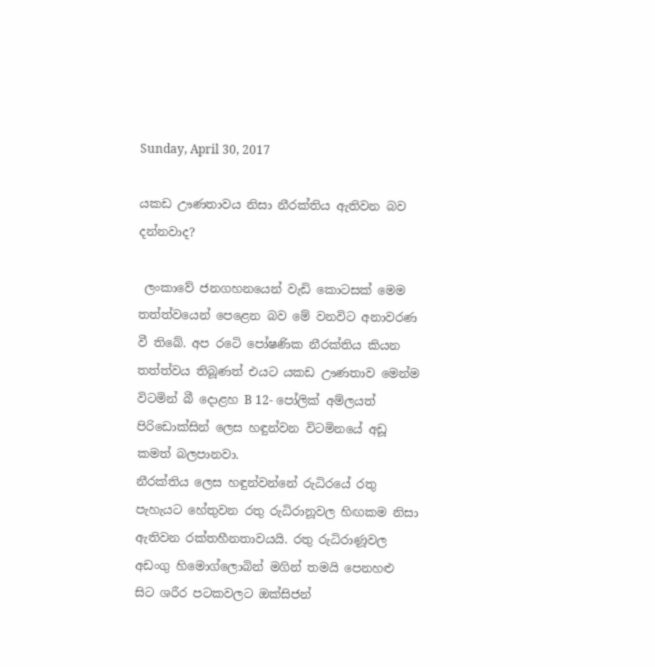Sunday, April 30, 2017

යකඩ ඌණතාවය නිසා නීරක්තිය ඇතිවන බව දන්නවාද?

 ලංකාවේ ජනගහනයෙන් වැඩි කොටසක් මෙම තත්ත්වයෙන් පෙළෙන බව මේ වනවිට අනාවරණ වී තිබේ. අප රටෙි පෝෂණික නීරක්තිය කියන තත්ත්වය තිබූණත් එයට යකඩ ඌණතාව මෙන්ම විටමින් බී දොළහ B 12- පෝලික් අම්ලයත් පිරිඩොක්සින් ලෙස හඳුන්වන විටමිනයේ අඩූ කමත් බලපානවා.
නීරක්තිය ලෙස හඳුන්වන්නේ රුධිරයේ රතු පැහැයට හේතුවන රතු රුධිරානූවල හිඟකම නිසා ඇතිවන රක්තහීනතාවයයි. රතු රුධිරාණූවල අඩංගු හිමොග්ලොබින් මගින් තමයි පෙනහළු සිට ශරීර පටකවලට ඔක්සිජන්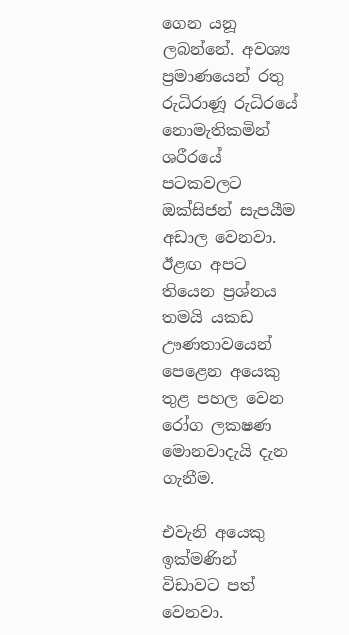ගෙන යනූ ලබන්නේ. අවශ්‍ය ප්‍රමාණයෙන් රතු රුධිරාණූ රුධිරයේ නොමැතිකමින් ශරීරයේ පටකවලට ඔක්සිජන් සැපයීම අඩාල වෙනවා.
ඊළඟ අපට තියෙන ප්‍රශ්නය තමයි යකඩ ඌණතාවයෙන් පෙළෙන අයෙකු තුළ පහල වෙන රෝග ලකෂණ මොනවාදැයි දැන ගැනීම.

එවැනි අයෙකු ඉක්මණින් විඩාවට පත් වෙනවා.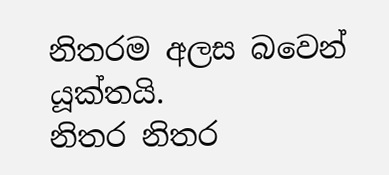නිතරම අලස බවෙන් යූක්තයි.
නිතර නිතර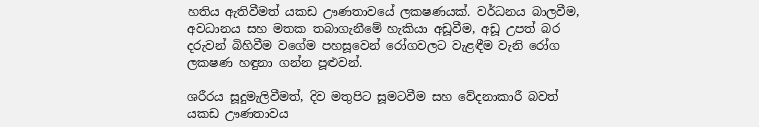හතිය ඇතිවීමත් යකඩ ඌණතාවයේ ලකෂණයක්. වර්ධනය බාලවීම, අවධානය සහ මතක තබාගැනීමේ හැකියා අඩූවීම, අඩූ උපත් බර දරුවන් බිහිවීම වගේම පහසූවෙන් රෝගවලට වැළඳීම වැනි රෝග ලකෂණ හඳුනා ගන්න පූළුවන්.

ශරීරය සූදුමැලිවීමත්, දිව මතුපිට සූමටවීම සහ වේදනාකාරී බවත් යකඩ ඌණතාවය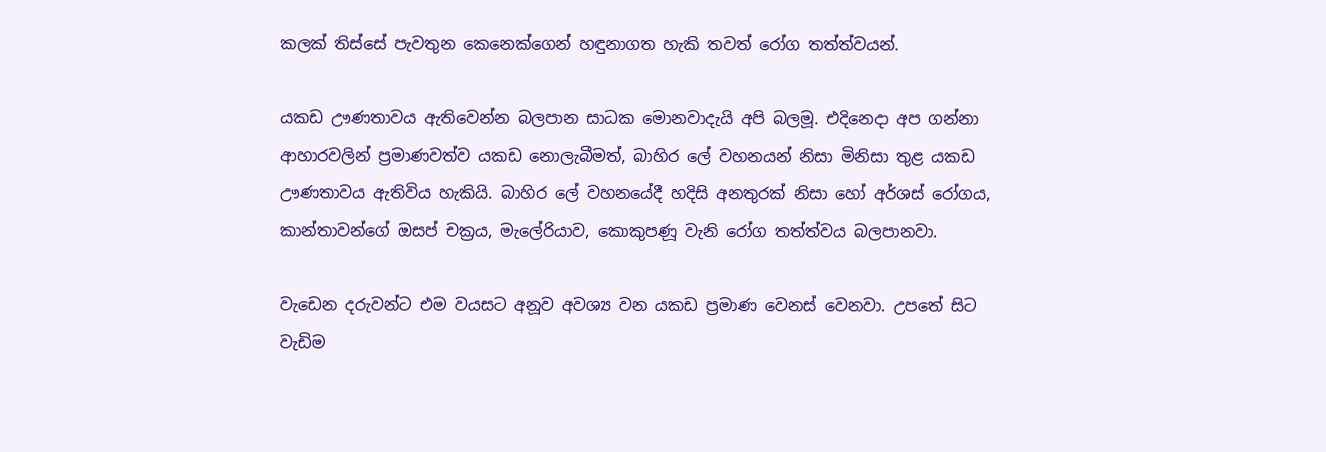කලක් තිස්සේ පැවතුන කෙනෙක්ගෙන් හඳුනාගත හැකි තවත් රෝග තත්ත්වයන්.

යකඩ ඌණතාවය ඇතිවෙන්න බලපාන සාධක මොනවාදැයි අපි බලමූ. එදිනෙදා අප ගන්නා ආහාරවලින් ප්‍රමාණවත්ව යකඩ නොලැබීමත්, බාහිර ලේ වහනයන් නිසා මිනිසා තුළ යකඩ ඌණතාවය ඇතිවිය හැකියි. බාහිර ලේ වහනයේදී හදිසි අනතුරක් නිසා හෝ අර්ශස් රෝගය, කාන්තාවන්ගේ ඔසප් චක්‍රය, මැලේරියාව, කොකුපණූ වැනි රෝග තත්ත්වය බලපානවා.

වැඩෙන දරුවන්ට එම වයසට අනූව අවශ්‍ය වන යකඩ ප්‍රමාණ වෙනස් වෙනවා. උපතේ සිට වැඩිම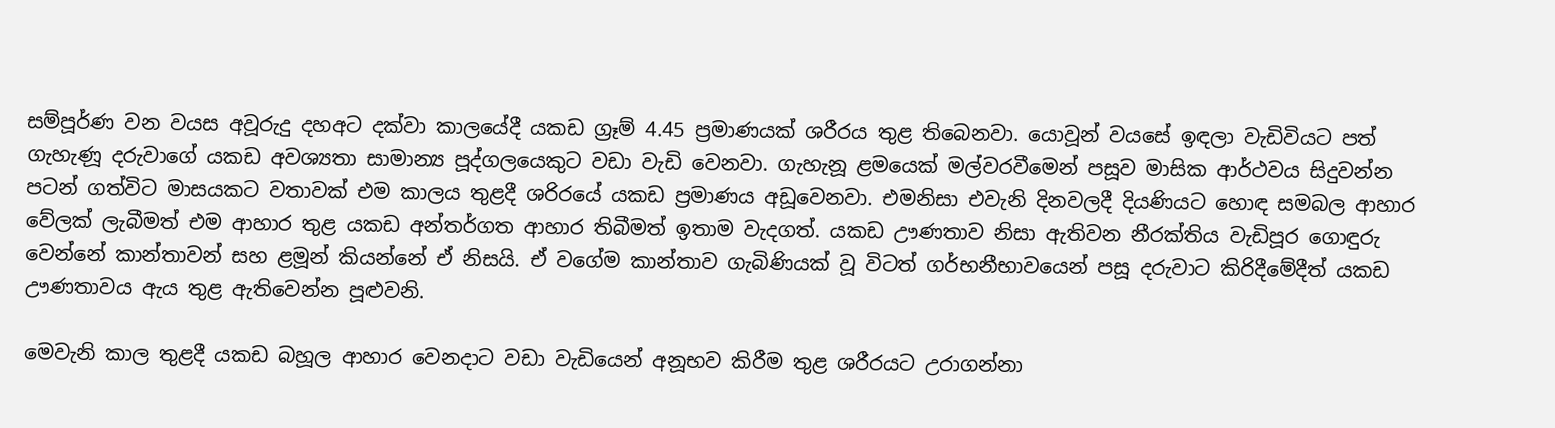සම්පූර්ණ වන වයස අවූරුදු දහඅට දක්වා කාලයේදී යකඩ ග්‍රෑම් 4.45 ප්‍රමාණයක් ශරීරය තුළ තිබෙනවා. යොවූන් වයසේ ඉඳලා වැඩිවියට පත් ගැහැණූ දරුවාගේ යකඩ අවශ්‍යතා සාමාන්‍ය පූද්ගලයෙකුට වඩා වැඩි වෙනවා. ගැහැනූ ළමයෙක් මල්වරවීමෙන් පසූව මාසික ආර්ථවය සිදුවන්න පටන් ගත්විට මාසයකට වතාවක් එම කාලය තුළදී ශරිරයේ යකඩ ප්‍රමාණය අඩූවෙනවා. එමනිසා එවැනි දිනවලදී දියණියට හොඳ සමබල ආහාර වේලක් ලැබීමත් එම ආහාර තුළ යකඩ අන්තර්ගත ආහාර තිබීමත් ඉතාම වැදගත්. යකඩ ඌණතාව නිසා ඇතිවන නීරක්තිය වැඩිපූර ගොඳුරු වෙන්නේ කාන්තාවන් සහ ළමූන් කියන්නේ ඒ නිසයි. ඒ වගේම කාන්තාව ගැබිණියක් වූ විටත් ගර්භනීභාවයෙන් පසූ දරුවාට කිරිදීමේදීත් යකඩ ඌණතාවය ඇය තුළ ඇතිවෙන්න පූළුවනි.

මෙවැනි කාල තුළදී යකඩ බහූල ආහාර වෙනදාට වඩා වැඩියෙන් අනූභව කිරීම තුළ ශරීරයට උරාගන්නා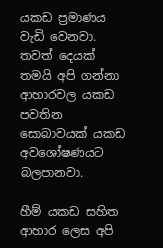යකඩ ප්‍රමාණය වැඩි වෙනවා. තවත් දෙයක් තමයි අපි ගන්නා ආහාරවල යකඩ පවතින සොබාවයක් යකඩ අවශෝෂණයට බලපානවා.

හීම් යකඩ සහිත ආහාර ලෙස අපි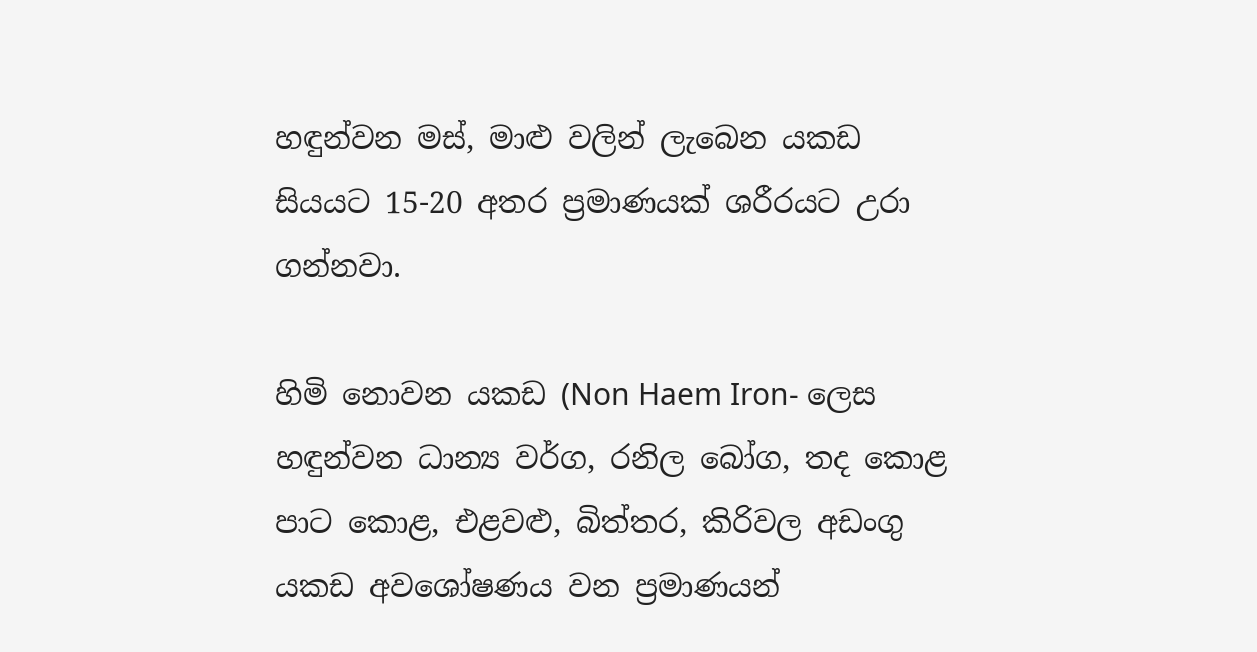හඳුන්වන මස්, මාළු වලින් ලැබෙන යකඩ සියයට 15-20 අතර ප්‍රමාණයක් ශරීරයට උරා ගන්නවා.

හිමි නොවන යකඩ (Non Haem Iron- ලෙස හඳුන්වන ධාන්‍ය වර්ග, රනිල බෝග, තද කොළ පාට කොළ, එළවළු, බිත්තර, කිරිවල අඩංගු යකඩ අවශෝෂණය වන ප්‍රමාණයන්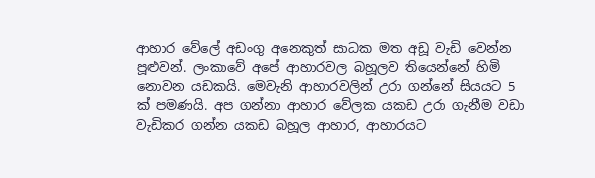ආහාර වේලේ අඩංගු අනෙකුත් සාධක මත අඩූ වැඩි වෙන්න පූළුවන්. ලංකාවේ අපේ ආහාරවල බහූලව තියෙන්නේ හිමි නොවන යඩකයි. මෙවැනි ආහාරවලින් උරා ගන්නේ සියයට 5 ක් පමණයි. අප ගන්නා ආහාර වේලක යකඩ උරා ගැනීම වඩා වැඩිකර ගන්න යකඩ බහූල ආහාර, ආහාරයට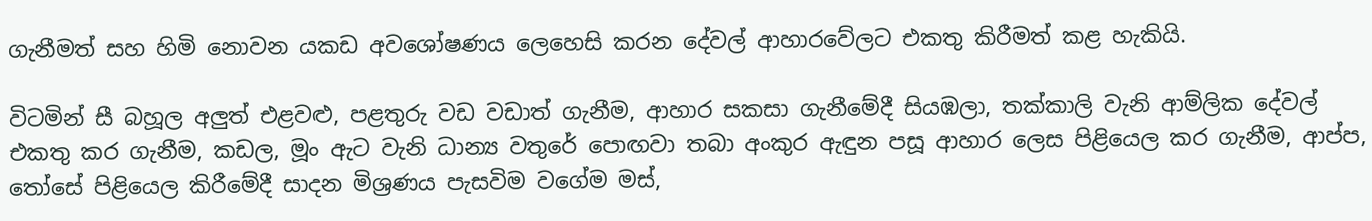ගැනීමත් සහ හිමි නොවන යකඩ අවශෝෂණය ලෙහෙසි කරන දේවල් ආහාරවේලට එකතු කිරීමත් කළ හැකියි.

විටමින් සී බහූල අලුත් එළවළු, පළතුරු වඩ වඩාත් ගැනීම, ආහාර සකසා ගැනීමේදී සියඹලා, තක්කාලි වැනි ආම්ලික දේවල් එකතු කර ගැනීම, කඩල, මූං ඇට වැනි ධාන්‍ය වතුරේ පොඟවා තබා අංකුර ඇඳුන පසූ ආහාර ලෙස පිළියෙල කර ගැනීම, ආප්ප, තෝසේ පිළියෙල කිරීමේදී සාදන මිශ්‍රණය පැසවිම වගේම මස්,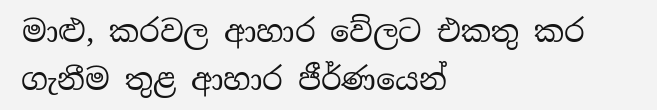මාළු, කරවල ආහාර වේලට එකතු කර ගැනීම තුළ ආහාර ජීර්ණයෙන්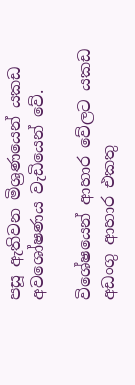පසූ ඇතිවන මිශ්‍රණයෙන් යකඩ අවශෝෂණය වැඩියෙන් වේ.

විශේෂයෙන් ආහාර වේලට යකඩ අඩංගු ආහාර එකතු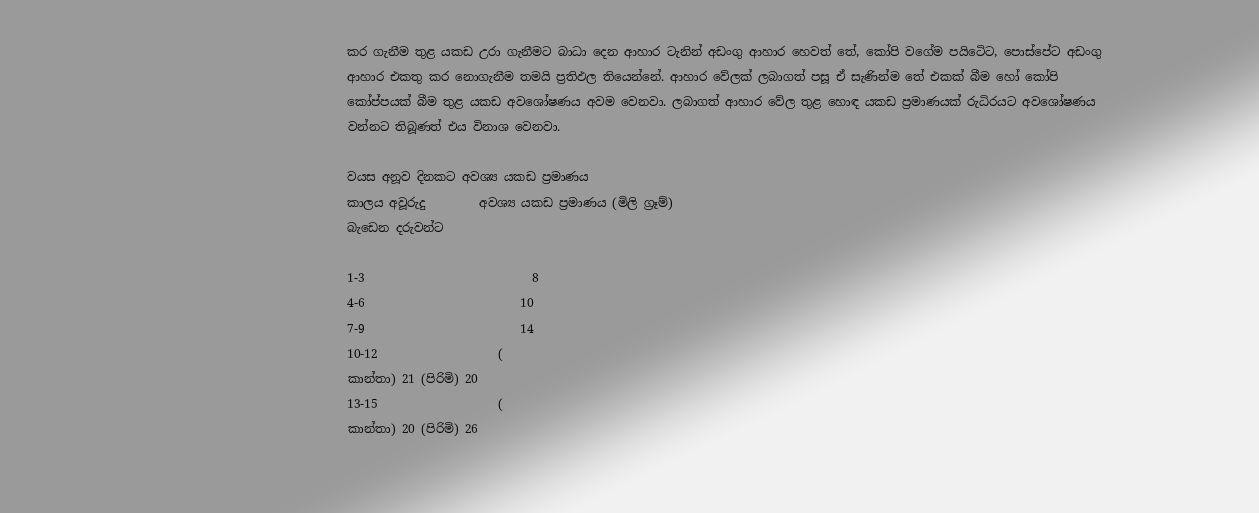කර ගැනීම තුළ යකඩ උරා ගැනීමට බාධා දෙන ආහාර ටැනින් අඩංගු ආහාර හෙවත් තේ, කෝපි වගේම පයිටෙිට, පොස්පේට අඩංගු ආහාර එකතු කර නොගැනීම තමයි ප්‍රතිඵල තියෙන්නේ. ආහාර වේලක් ලබාගත් පසූ ඒ සැණින්ම තේ එකක් බීම හෝ කෝපි කෝප්පයක් බීම තුළ යකඩ අවශෝෂණය අවම වෙනවා. ලබාගත් ආහාර වේල තුළ හොඳ යකඩ ප්‍රමාණයක් රුධිරයට අවශෝෂණය වන්නට තිබූණත් එය විනාශ වෙනවා.

වයස අනූව දිනකට අවශ්‍ය යකඩ ප්‍රමාණය
කාලය අවූරුදු         අවශ්‍ය යකඩ ප්‍රමාණය (මිලි ග්‍රෑම්)
බැඩෙන දරුවන්ට

1-3                            8
4-6                          10
7-9                          14
10-12                    (
කාන්තා) 21 (පිරිමි) 20
13-15                    (
කාන්තා) 20 (පිරිමි) 26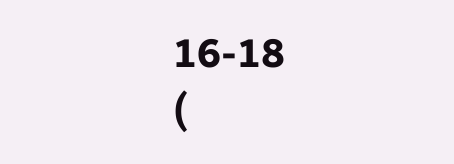16-18                    (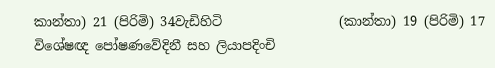කාන්තා) 21 (පිරිමි) 34වැඩිහිටි                  (කාන්තා) 19 (පිරිමි) 17
විශේෂඥ පෝෂණවේදිනී සහ ලියාපදිංචි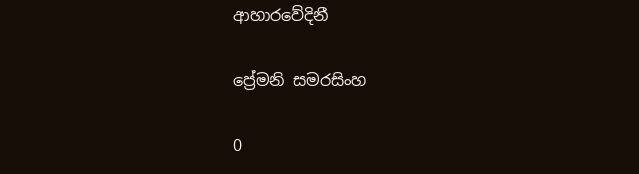ආහාරවේදිනී

ප්‍රේමනි සමරසිංහ

0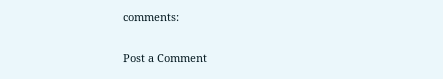comments:

Post a Comment